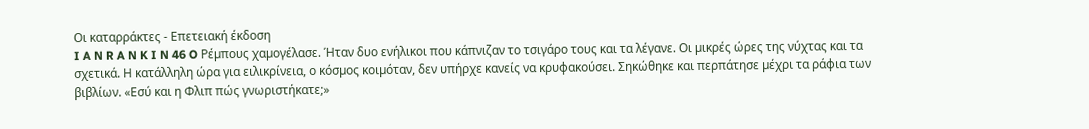Οι καταρράκτες - Επετειακή έκδοση
I A N R A N K I N 46 O Ρέµπους χαµογέλασε. Ήταν δυο ενήλικοι που κάπνιζαν το τσιγάρο τους και τα λέγανε. Oι µικρές ώρες της νύχτας και τα σχετικά. Η κατάλληλη ώρα για ειλικρίνεια, ο κόσµος κοιµόταν, δεν υπήρχε κανείς να κρυφακούσει. Σηκώθηκε και περπάτησε µέχρι τα ράφια των βιβλίων. «Εσύ και η Φλιπ πώς γνωριστήκατε;»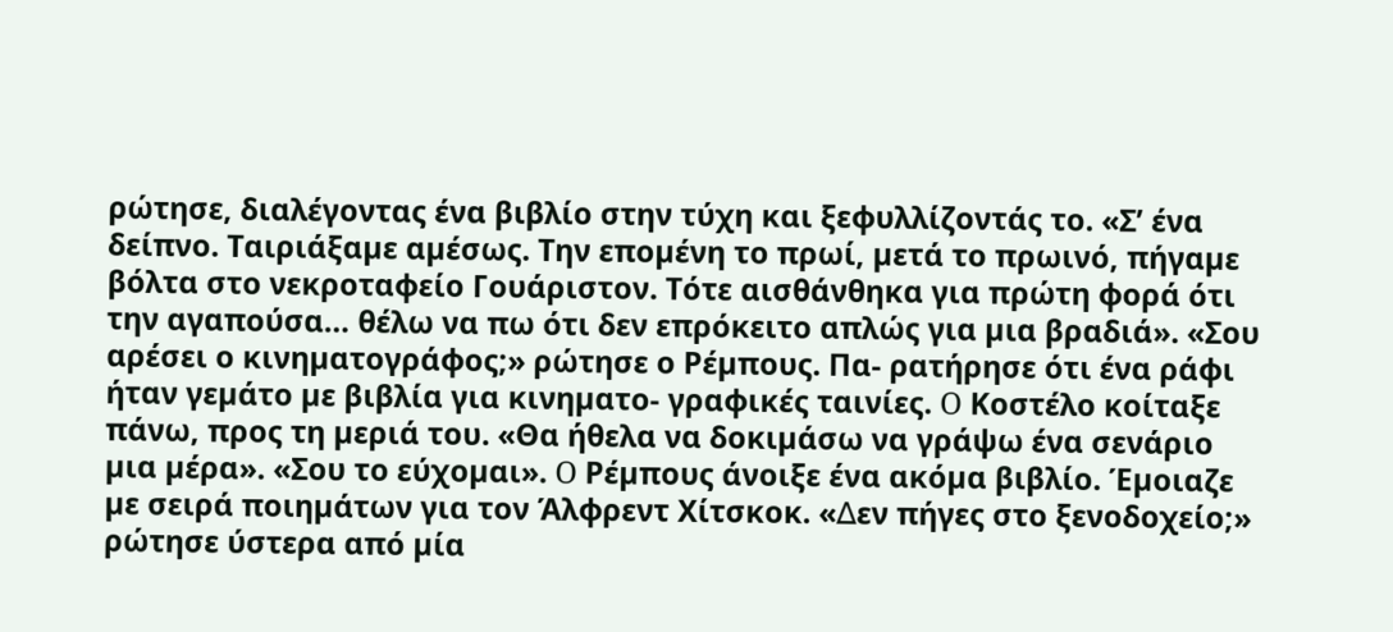ρώτησε, διαλέγοντας ένα βιβλίο στην τύχη και ξεφυλλίζοντάς το. «Σ’ ένα δείπνο. Ταιριάξαµε αµέσως. Την εποµένη το πρωί, µετά το πρωινό, πήγαµε βόλτα στο νεκροταφείο Γουάριστον. Τότε αισθάνθηκα για πρώτη φορά ότι την αγαπούσα… θέλω να πω ότι δεν επρόκειτο απλώς για µια βραδιά». «Σου αρέσει ο κινηµατογράφος;» ρώτησε ο Ρέµπους. Πα- ρατήρησε ότι ένα ράφι ήταν γεµάτο µε βιβλία για κινηµατο- γραφικές ταινίες. O Κοστέλο κοίταξε πάνω, προς τη µεριά του. «Θα ήθελα να δοκιµάσω να γράψω ένα σενάριο µια µέρα». «Σου το εύχοµαι». O Ρέµπους άνοιξε ένα ακόµα βιβλίο. Έµοιαζε µε σειρά ποιηµάτων για τον Άλφρεντ Χίτσκοκ. «∆εν πήγες στο ξενοδοχείο;» ρώτησε ύστερα από µία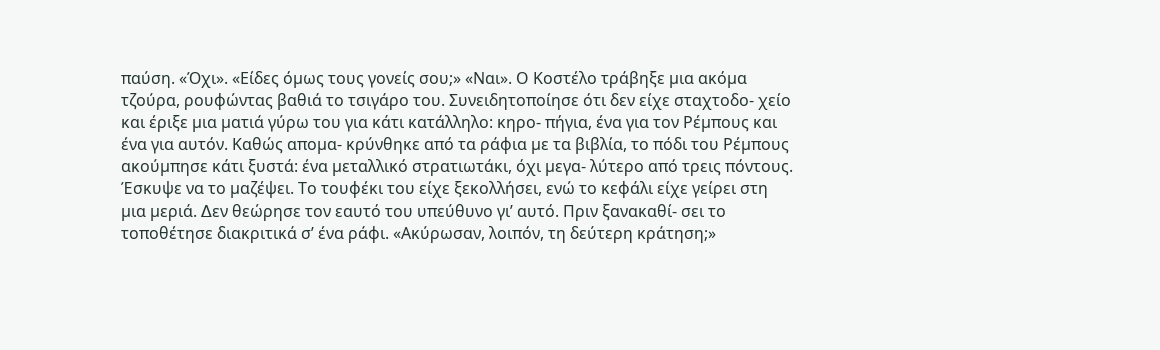παύση. «Όχι». «Είδες όµως τους γονείς σου;» «Nαι». O Κοστέλο τράβηξε µια ακόµα τζούρα, ρουφώντας βαθιά το τσιγάρο του. Συνειδητοποίησε ότι δεν είχε σταχτοδο- χείο και έριξε µια µατιά γύρω του για κάτι κατάλληλο: κηρο- πήγια, ένα για τον Ρέµπους και ένα για αυτόν. Καθώς αποµα- κρύνθηκε από τα ράφια µε τα βιβλία, το πόδι του Ρέµπους ακούµπησε κάτι ξυστά: ένα µεταλλικό στρατιωτάκι, όχι µεγα- λύτερο από τρεις πόντους. Έσκυψε να το µαζέψει. Το τουφέκι του είχε ξεκολλήσει, ενώ το κεφάλι είχε γείρει στη µια µεριά. ∆εν θεώρησε τον εαυτό του υπεύθυνο γι’ αυτό. Πριν ξανακαθί- σει το τοποθέτησε διακριτικά σ’ ένα ράφι. «Ακύρωσαν, λοιπόν, τη δεύτερη κράτηση;»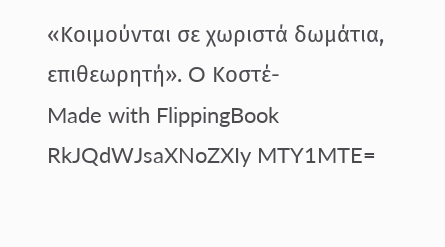«Κοιµούνται σε χωριστά δωµάτια, επιθεωρητή». O Κοστέ-
Made with FlippingBook
RkJQdWJsaXNoZXIy MTY1MTE=